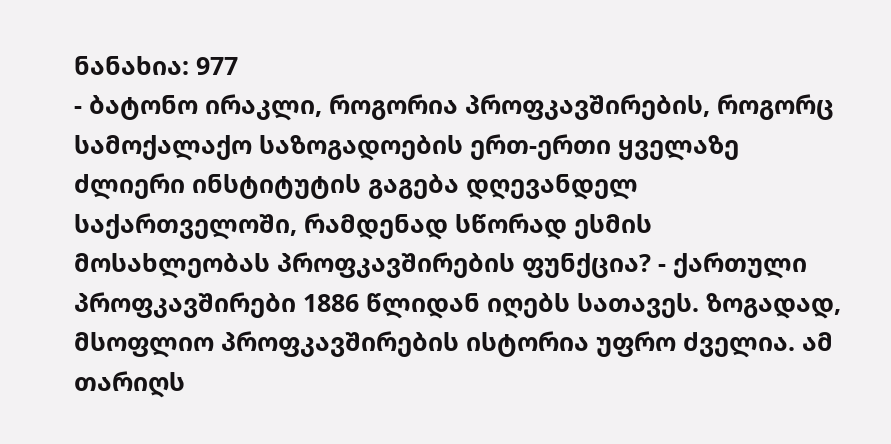ნანახია: 977
- ბატონო ირაკლი, როგორია პროფკავშირების, როგორც სამოქალაქო საზოგადოების ერთ-ერთი ყველაზე ძლიერი ინსტიტუტის გაგება დღევანდელ საქართველოში, რამდენად სწორად ესმის მოსახლეობას პროფკავშირების ფუნქცია? - ქართული პროფკავშირები 1886 წლიდან იღებს სათავეს. ზოგადად, მსოფლიო პროფკავშირების ისტორია უფრო ძველია. ამ თარიღს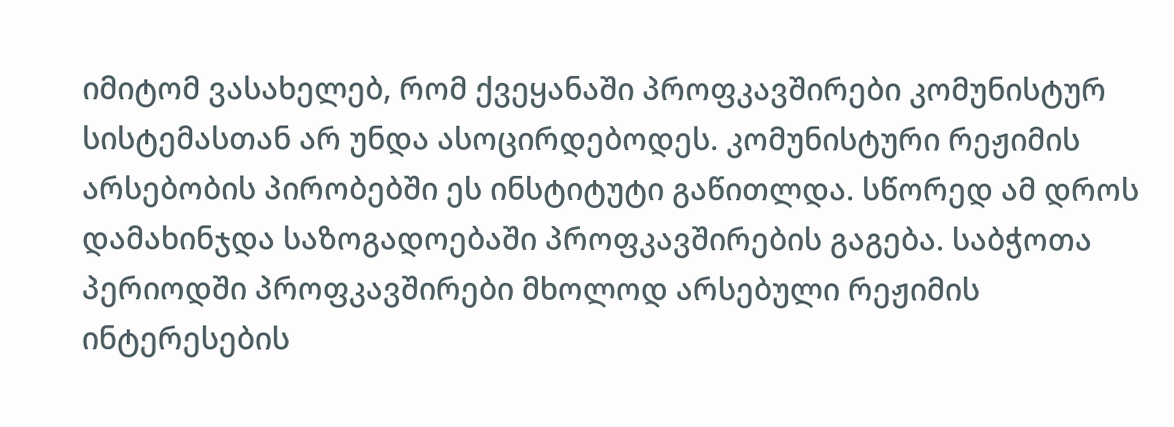იმიტომ ვასახელებ, რომ ქვეყანაში პროფკავშირები კომუნისტურ სისტემასთან არ უნდა ასოცირდებოდეს. კომუნისტური რეჟიმის არსებობის პირობებში ეს ინსტიტუტი გაწითლდა. სწორედ ამ დროს დამახინჯდა საზოგადოებაში პროფკავშირების გაგება. საბჭოთა პერიოდში პროფკავშირები მხოლოდ არსებული რეჟიმის ინტერესების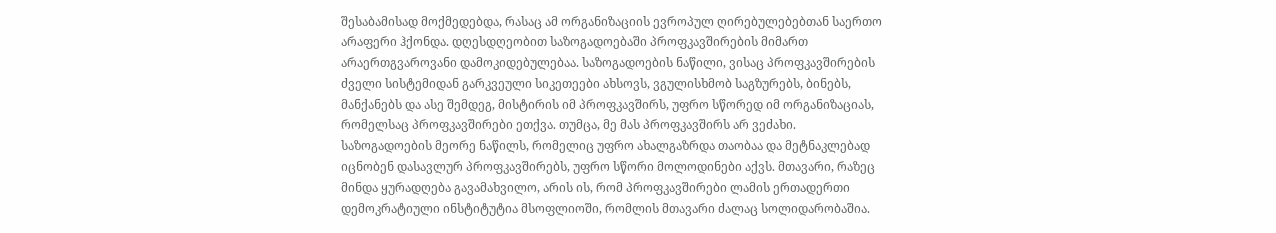შესაბამისად მოქმედებდა, რასაც ამ ორგანიზაციის ევროპულ ღირებულებებთან საერთო არაფერი ჰქონდა. დღესდღეობით საზოგადოებაში პროფკავშირების მიმართ არაერთგვაროვანი დამოკიდებულებაა. საზოგადოების ნაწილი, ვისაც პროფკავშირების ძველი სისტემიდან გარკვეული სიკეთეები ახსოვს, ვგულისხმობ საგზურებს, ბინებს, მანქანებს და ასე შემდეგ, მისტირის იმ პროფკავშირს, უფრო სწორედ იმ ორგანიზაციას, რომელსაც პროფკავშირები ეთქვა. თუმცა, მე მას პროფკავშირს არ ვეძახი. საზოგადოების მეორე ნაწილს, რომელიც უფრო ახალგაზრდა თაობაა და მეტნაკლებად იცნობენ დასავლურ პროფკავშირებს, უფრო სწორი მოლოდინები აქვს. მთავარი, რაზეც მინდა ყურადღება გავამახვილო, არის ის, რომ პროფკავშირები ლამის ერთადერთი დემოკრატიული ინსტიტუტია მსოფლიოში, რომლის მთავარი ძალაც სოლიდარობაშია.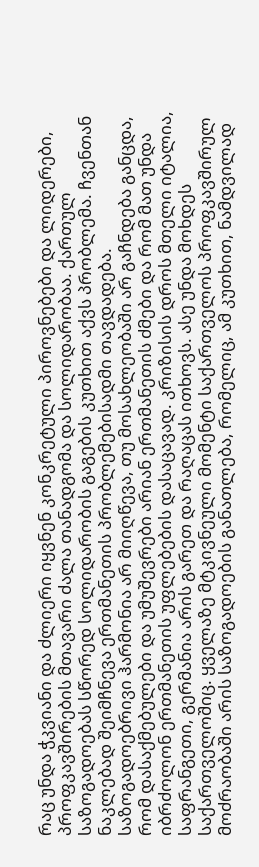რაც უნდა ჭკვიანი და ძლიერი იყვნენ კონკრეტული პიროვნებები და ლიდერები, პროფკავშირების მთავარი ძალა თანადგომა და სოლიდარობაა. ქართულ საზოგადოებას სწორედ სოლიდარობის გაგების კუთხით აქვს პრობლემა. ჩვენთან ნაკლებად შეიმჩნევა ერთმანეთის პრობლემებისადმი თავდადება. საზოგადოებრივი ჰარმონია არ მიიღწევა, თუ მოსახლეობაში არ გაჩნდება განცდა, რომ დასაქმებულები და უმუშევრები არიან ერთმანეთის ძმები და რომ მათ უნდა იბრძოლონ ერთმანეთის უფლებების დასაცავად. კრიზისის დროს მთელი იტალია, საფრანგეთი, გერმანია არის გარეთ და რაღაცას ითხოვს. ასე უნდა მოხდეს საქართველოშიც. ყველაზე მტკივნეული მომენტი საქართველოს პროფკავშირულ მოძრაობაში არის საზოგადოების განათლება, რომელიც, ამ კუთხით, ნამდვილად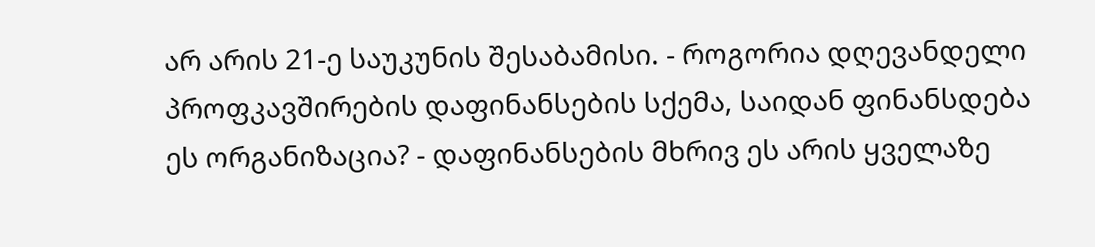არ არის 21-ე საუკუნის შესაბამისი. - როგორია დღევანდელი პროფკავშირების დაფინანსების სქემა, საიდან ფინანსდება ეს ორგანიზაცია? - დაფინანსების მხრივ ეს არის ყველაზე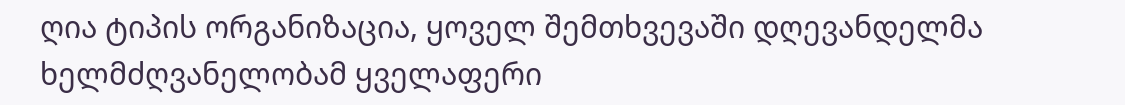ღია ტიპის ორგანიზაცია, ყოველ შემთხვევაში დღევანდელმა ხელმძღვანელობამ ყველაფერი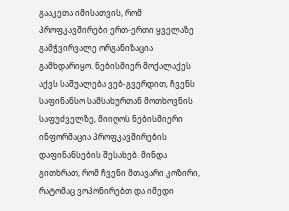გააკეთა იმისათვის, რომ პროფკავშირები ერთ-ერთი ყველაზე გამჭვირვალე ორგანიზაცია გამხდარიყო. ნებისმიერ მოქალაქეს აქვს საშუალება ვებ-გვერდით, ჩვენს საფინანსო სამსახურთან მოთხოვნის საფუძველზე, მიიღოს ნებისმიერი ინფორმაცია პროფკავშირების დაფინანსების შესახებ. მინდა გითხრათ, რომ ჩვენი მთავარი კოზირი, რატომაც ვოპონირებთ და იმედი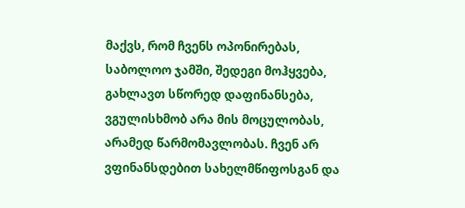მაქვს, რომ ჩვენს ოპონირებას, საბოლოო ჯამში, შედეგი მოჰყვება, გახლავთ სწორედ დაფინანსება, ვგულისხმობ არა მის მოცულობას, არამედ წარმომავლობას. ჩვენ არ ვფინანსდებით სახელმწიფოსგან და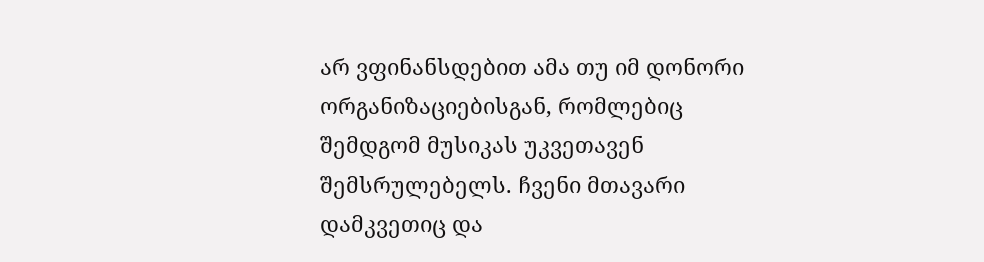არ ვფინანსდებით ამა თუ იმ დონორი ორგანიზაციებისგან, რომლებიც შემდგომ მუსიკას უკვეთავენ შემსრულებელს. ჩვენი მთავარი დამკვეთიც და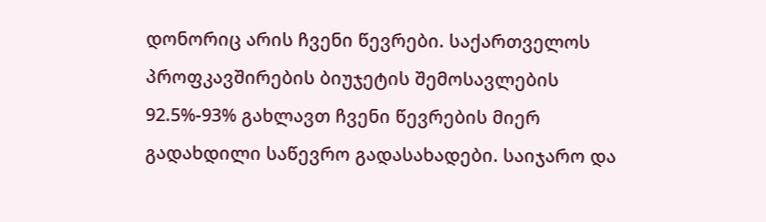დონორიც არის ჩვენი წევრები. საქართველოს პროფკავშირების ბიუჯეტის შემოსავლების 92.5%-93% გახლავთ ჩვენი წევრების მიერ გადახდილი საწევრო გადასახადები. საიჯარო და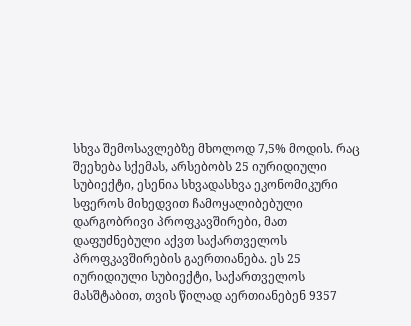სხვა შემოსავლებზე მხოლოდ 7,5% მოდის. რაც შეეხება სქემას, არსებობს 25 იურიდიული სუბიექტი, ესენია სხვადასხვა ეკონომიკური სფეროს მიხედვით ჩამოყალიბებული დარგობრივი პროფკავშირები, მათ დაფუძნებული აქვთ საქართველოს პროფკავშირების გაერთიანება. ეს 25 იურიდიული სუბიექტი, საქართველოს მასშტაბით, თვის წილად აერთიანებენ 9357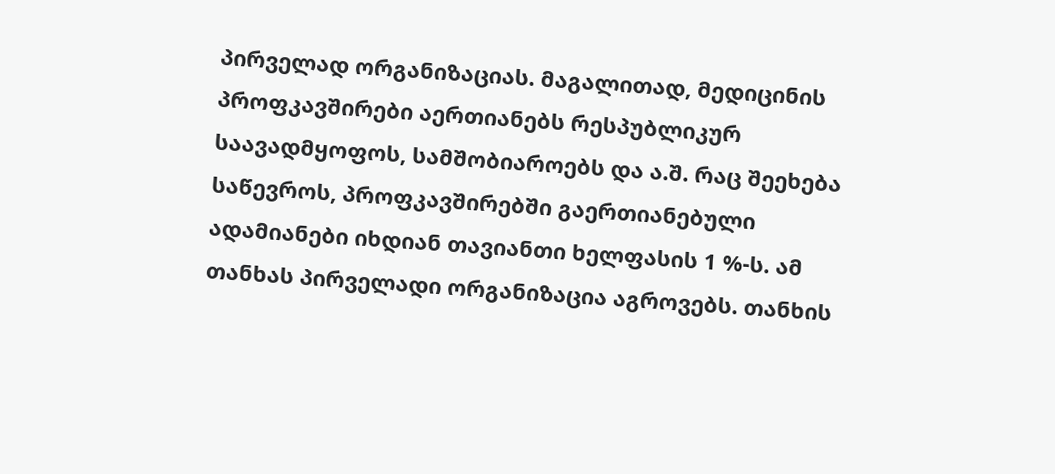პირველად ორგანიზაციას. მაგალითად, მედიცინის პროფკავშირები აერთიანებს რესპუბლიკურ საავადმყოფოს, სამშობიაროებს და ა.შ. რაც შეეხება საწევროს, პროფკავშირებში გაერთიანებული ადამიანები იხდიან თავიანთი ხელფასის 1 %-ს. ამ თანხას პირველადი ორგანიზაცია აგროვებს. თანხის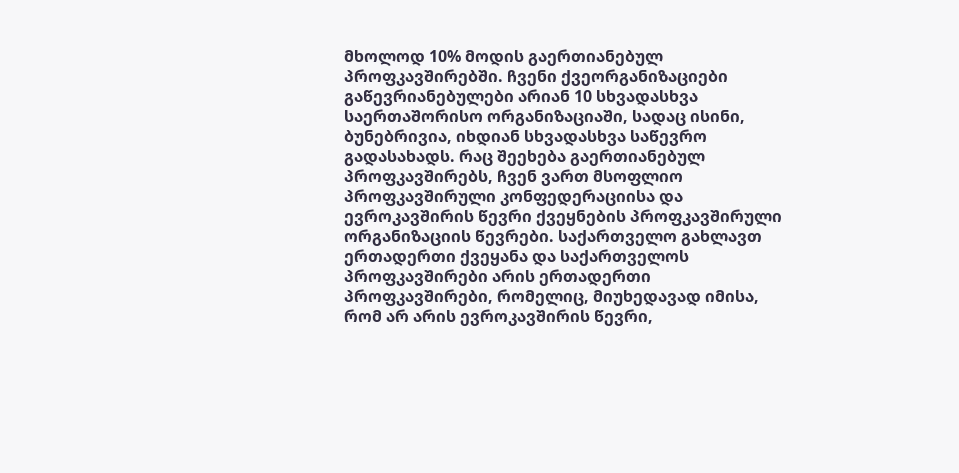მხოლოდ 10% მოდის გაერთიანებულ პროფკავშირებში. ჩვენი ქვეორგანიზაციები გაწევრიანებულები არიან 10 სხვადასხვა საერთაშორისო ორგანიზაციაში, სადაც ისინი, ბუნებრივია, იხდიან სხვადასხვა საწევრო გადასახადს. რაც შეეხება გაერთიანებულ პროფკავშირებს, ჩვენ ვართ მსოფლიო პროფკავშირული კონფედერაციისა და ევროკავშირის წევრი ქვეყნების პროფკავშირული ორგანიზაციის წევრები. საქართველო გახლავთ ერთადერთი ქვეყანა და საქართველოს პროფკავშირები არის ერთადერთი პროფკავშირები, რომელიც, მიუხედავად იმისა, რომ არ არის ევროკავშირის წევრი,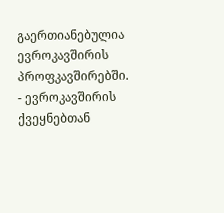გაერთიანებულია ევროკავშირის პროფკავშირებში. - ევროკავშირის ქვეყნებთან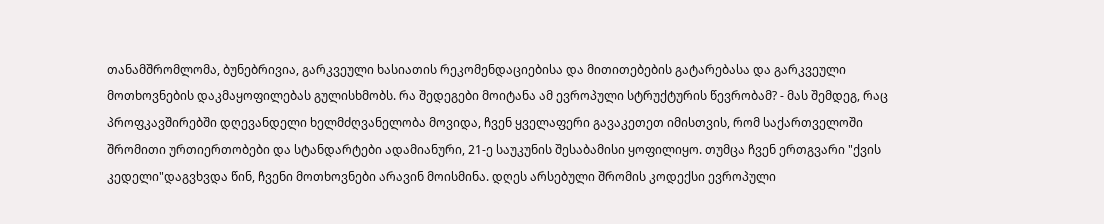თანამშრომლომა, ბუნებრივია, გარკვეული ხასიათის რეკომენდაციებისა და მითითებების გატარებასა და გარკვეული მოთხოვნების დაკმაყოფილებას გულისხმობს. რა შედეგები მოიტანა ამ ევროპული სტრუქტურის წევრობამ? - მას შემდეგ, რაც პროფკავშირებში დღევანდელი ხელმძღვანელობა მოვიდა, ჩვენ ყველაფერი გავაკეთეთ იმისთვის, რომ საქართველოში შრომითი ურთიერთობები და სტანდარტები ადამიანური, 21-ე საუკუნის შესაბამისი ყოფილიყო. თუმცა ჩვენ ერთგვარი "ქვის კედელი"დაგვხვდა წინ, ჩვენი მოთხოვნები არავინ მოისმინა. დღეს არსებული შრომის კოდექსი ევროპული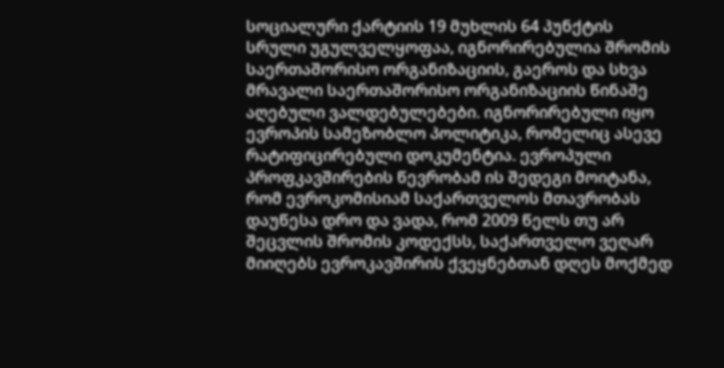სოციალური ქარტიის 19 მუხლის 64 პუნქტის სრული უგულველყოფაა, იგნორირებულია შრომის საერთაშორისო ორგანიზაციის, გაეროს და სხვა მრავალი საერთაშორისო ორგანიზაციის წინაშე აღებული ვალდებულებები. იგნორირებული იყო ევროპის სამეზობლო პოლიტიკა, რომელიც ასევე რატიფიცირებული დოკუმენტია. ევროპული პროფკავშირების წევრობამ ის შედეგი მოიტანა, რომ ევროკომისიამ საქართველოს მთავრობას დაუწესა დრო და ვადა, რომ 2009 წელს თუ არ შეცვლის შრომის კოდექსს, საქართველო ვეღარ მიიღებს ევროკავშირის ქვეყნებთან დღეს მოქმედ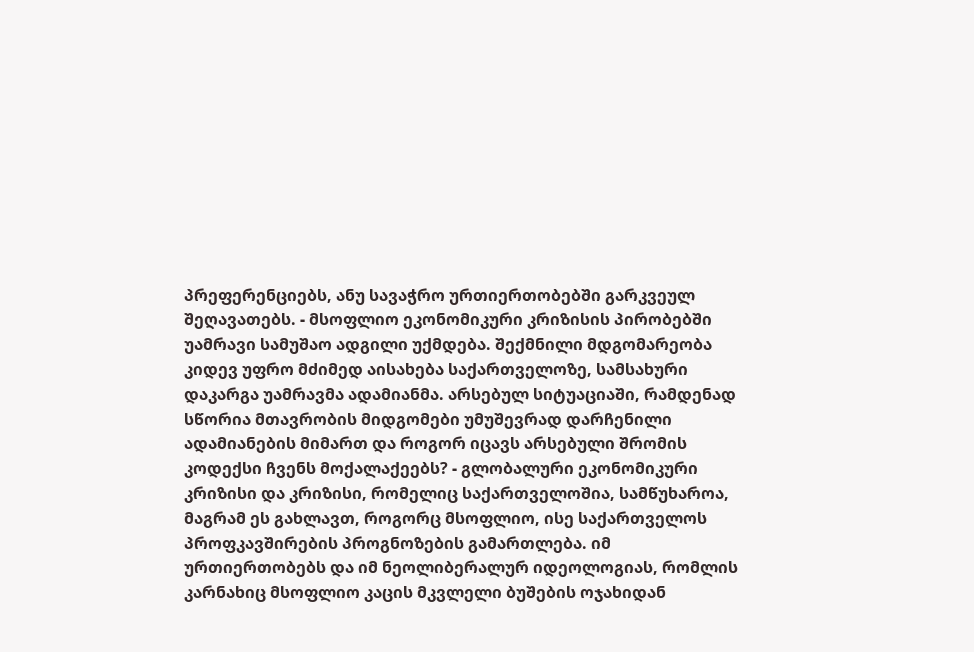პრეფერენციებს, ანუ სავაჭრო ურთიერთობებში გარკვეულ შეღავათებს. - მსოფლიო ეკონომიკური კრიზისის პირობებში უამრავი სამუშაო ადგილი უქმდება. შექმნილი მდგომარეობა კიდევ უფრო მძიმედ აისახება საქართველოზე, სამსახური დაკარგა უამრავმა ადამიანმა. არსებულ სიტუაციაში, რამდენად სწორია მთავრობის მიდგომები უმუშევრად დარჩენილი ადამიანების მიმართ და როგორ იცავს არსებული შრომის კოდექსი ჩვენს მოქალაქეებს? - გლობალური ეკონომიკური კრიზისი და კრიზისი, რომელიც საქართველოშია, სამწუხაროა, მაგრამ ეს გახლავთ, როგორც მსოფლიო, ისე საქართველოს პროფკავშირების პროგნოზების გამართლება. იმ ურთიერთობებს და იმ ნეოლიბერალურ იდეოლოგიას, რომლის კარნახიც მსოფლიო კაცის მკვლელი ბუშების ოჯახიდან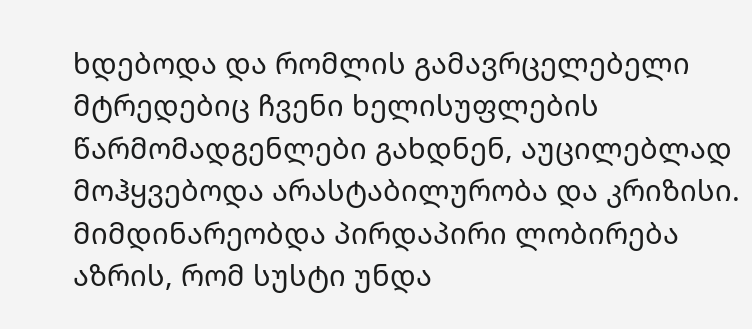ხდებოდა და რომლის გამავრცელებელი მტრედებიც ჩვენი ხელისუფლების წარმომადგენლები გახდნენ, აუცილებლად მოჰყვებოდა არასტაბილურობა და კრიზისი. მიმდინარეობდა პირდაპირი ლობირება აზრის, რომ სუსტი უნდა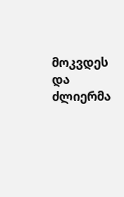მოკვდეს და ძლიერმა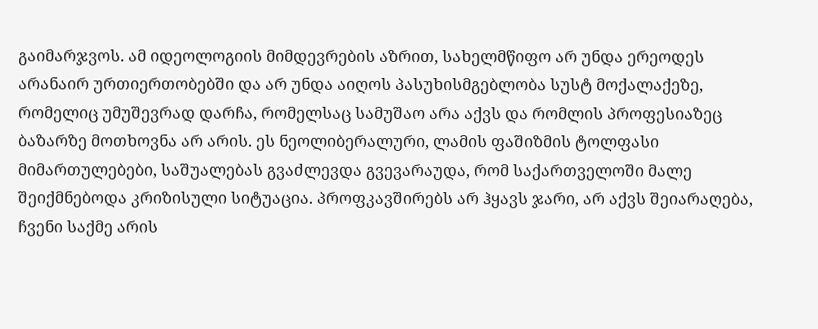გაიმარჯვოს. ამ იდეოლოგიის მიმდევრების აზრით, სახელმწიფო არ უნდა ერეოდეს არანაირ ურთიერთობებში და არ უნდა აიღოს პასუხისმგებლობა სუსტ მოქალაქეზე, რომელიც უმუშევრად დარჩა, რომელსაც სამუშაო არა აქვს და რომლის პროფესიაზეც ბაზარზე მოთხოვნა არ არის. ეს ნეოლიბერალური, ლამის ფაშიზმის ტოლფასი მიმართულებები, საშუალებას გვაძლევდა გვევარაუდა, რომ საქართველოში მალე შეიქმნებოდა კრიზისული სიტუაცია. პროფკავშირებს არ ჰყავს ჯარი, არ აქვს შეიარაღება, ჩვენი საქმე არის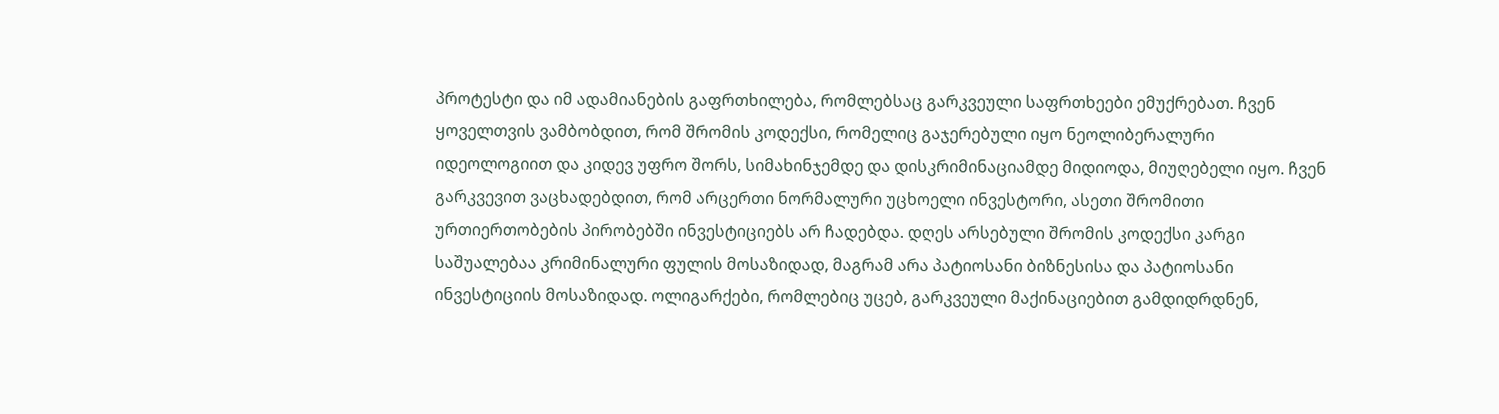პროტესტი და იმ ადამიანების გაფრთხილება, რომლებსაც გარკვეული საფრთხეები ემუქრებათ. ჩვენ ყოველთვის ვამბობდით, რომ შრომის კოდექსი, რომელიც გაჯერებული იყო ნეოლიბერალური იდეოლოგიით და კიდევ უფრო შორს, სიმახინჯემდე და დისკრიმინაციამდე მიდიოდა, მიუღებელი იყო. ჩვენ გარკვევით ვაცხადებდით, რომ არცერთი ნორმალური უცხოელი ინვესტორი, ასეთი შრომითი ურთიერთობების პირობებში ინვესტიციებს არ ჩადებდა. დღეს არსებული შრომის კოდექსი კარგი საშუალებაა კრიმინალური ფულის მოსაზიდად, მაგრამ არა პატიოსანი ბიზნესისა და პატიოსანი ინვესტიციის მოსაზიდად. ოლიგარქები, რომლებიც უცებ, გარკვეული მაქინაციებით გამდიდრდნენ,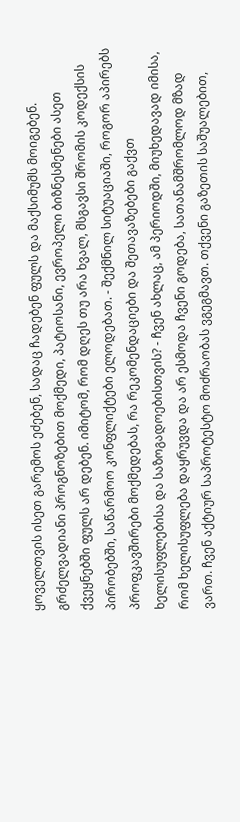ყოველთვის ისეთ გარემოს ეძებენ, სადაც ჩადებენ ფულს და მაქსიმუმს მოიგებენ. გრძელვადიანი პროგნოზებით მოქმედი, პატიოსანი, ევროპელი ბიზნესმენები ასეთ ქვეყნებში ფულს არ დებენ. იმიტომ, რომ დღეს თუ არა ხვალ, მსგავსი შრომის კოდექსის პირობებში, საწარმოო კონფლიქტები ელოდებათ. - შექმნილ სიტუაციაში, როგორ აპირებს პროფკავშირები მოქმედებას, რა რეკომენდაციები და შეთავაზებები გაქვთ ხელისუფლებისა და საზოგადოებისთვის? - ჩვენ ახლაც, ამ პერიოდში, მიუხედავად იმისა, რომ ხელისუფლება დაყრუვდა და არ ესმოდა ჩვენი გოდება, სათანამშრომლოდ მზად ვართ. ჩვენ აქტიურ საპროტესტო მოძრაობას ვგეგმავთ. თქვენი გაზეთის საშუალებით,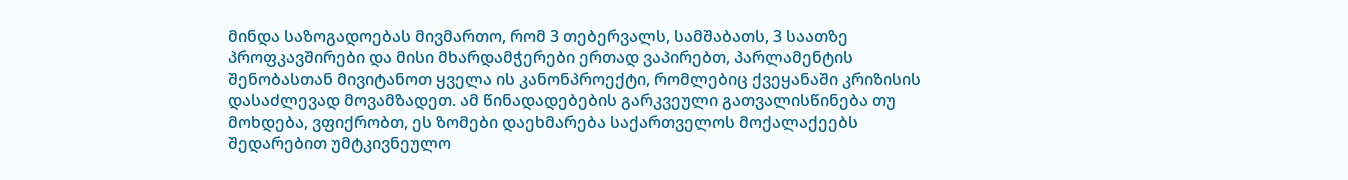მინდა საზოგადოებას მივმართო, რომ 3 თებერვალს, სამშაბათს, 3 საათზე პროფკავშირები და მისი მხარდამჭერები ერთად ვაპირებთ, პარლამენტის შენობასთან მივიტანოთ ყველა ის კანონპროექტი, რომლებიც ქვეყანაში კრიზისის დასაძლევად მოვამზადეთ. ამ წინადადებების გარკვეული გათვალისწინება თუ მოხდება, ვფიქრობთ, ეს ზომები დაეხმარება საქართველოს მოქალაქეებს შედარებით უმტკივნეულო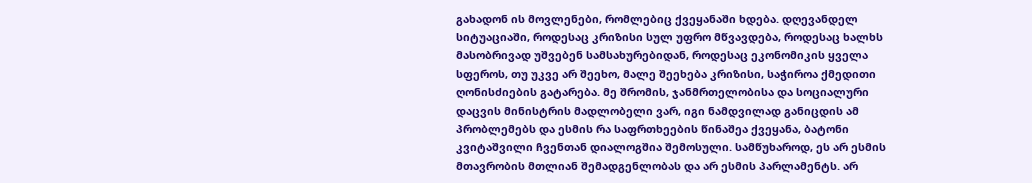გახადონ ის მოვლენები, რომლებიც ქვეყანაში ხდება. დღევანდელ სიტუაციაში, როდესაც კრიზისი სულ უფრო მწვავდება, როდესაც ხალხს მასობრივად უშვებენ სამსახურებიდან, როდესაც ეკონომიკის ყველა სფეროს, თუ უკვე არ შეეხო, მალე შეეხება კრიზისი, საჭიროა ქმედითი ღონისძიების გატარება. მე შრომის, ჯანმრთელობისა და სოციალური დაცვის მინისტრის მადლობელი ვარ, იგი ნამდვილად განიცდის ამ პრობლემებს და ესმის რა საფრთხეების წინაშეა ქვეყანა, ბატონი კვიტაშვილი ჩვენთან დიალოგშია შემოსული. სამწუხაროდ, ეს არ ესმის მთავრობის მთლიან შემადგენლობას და არ ესმის პარლამენტს. არ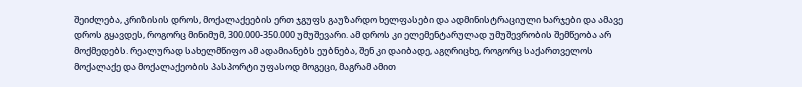შეიძლება, კრიზისის დროს, მოქალაქეების ერთ ჯგუფს გაუზარდო ხელფასები და ადმინისტრაციული ხარჯები და ამავე დროს გყავდეს, როგორც მინიმუმ, 300.000-350.000 უმუშევარი. ამ დროს კი ელემენტარულად უმუშევრობის შემწეობა არ მოქმედებს. რეალურად სახელმწიფო ამ ადამიანებს ეუბნება, შენ კი დაიბადე, აგღრიცხე, როგორც საქართველოს მოქალაქე და მოქალაქეობის პასპორტი უფასოდ მოგეცი, მაგრამ ამით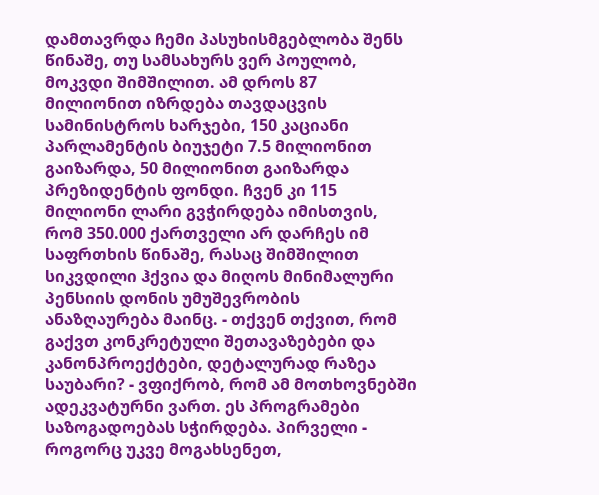დამთავრდა ჩემი პასუხისმგებლობა შენს წინაშე, თუ სამსახურს ვერ პოულობ, მოკვდი შიმშილით. ამ დროს 87 მილიონით იზრდება თავდაცვის სამინისტროს ხარჯები, 150 კაციანი პარლამენტის ბიუჯეტი 7.5 მილიონით გაიზარდა, 50 მილიონით გაიზარდა პრეზიდენტის ფონდი. ჩვენ კი 115 მილიონი ლარი გვჭირდება იმისთვის, რომ 350.000 ქართველი არ დარჩეს იმ საფრთხის წინაშე, რასაც შიმშილით სიკვდილი ჰქვია და მიღოს მინიმალური პენსიის დონის უმუშევრობის ანაზღაურება მაინც. - თქვენ თქვით, რომ გაქვთ კონკრეტული შეთავაზებები და კანონპროექტები, დეტალურად რაზეა საუბარი? - ვფიქრობ, რომ ამ მოთხოვნებში ადეკვატურნი ვართ. ეს პროგრამები საზოგადოებას სჭირდება. პირველი - როგორც უკვე მოგახსენეთ,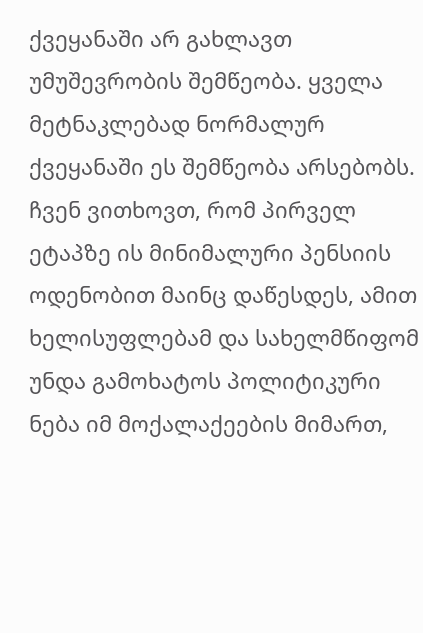ქვეყანაში არ გახლავთ უმუშევრობის შემწეობა. ყველა მეტნაკლებად ნორმალურ ქვეყანაში ეს შემწეობა არსებობს. ჩვენ ვითხოვთ, რომ პირველ ეტაპზე ის მინიმალური პენსიის ოდენობით მაინც დაწესდეს, ამით ხელისუფლებამ და სახელმწიფომ უნდა გამოხატოს პოლიტიკური ნება იმ მოქალაქეების მიმართ,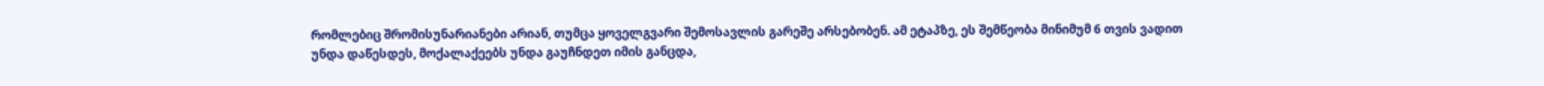რომლებიც შრომისუნარიანები არიან, თუმცა ყოველგვარი შემოსავლის გარეშე არსებობენ. ამ ეტაპზე, ეს შემწეობა მინიმუმ 6 თვის ვადით უნდა დაწესდეს, მოქალაქეებს უნდა გაუჩნდეთ იმის განცდა,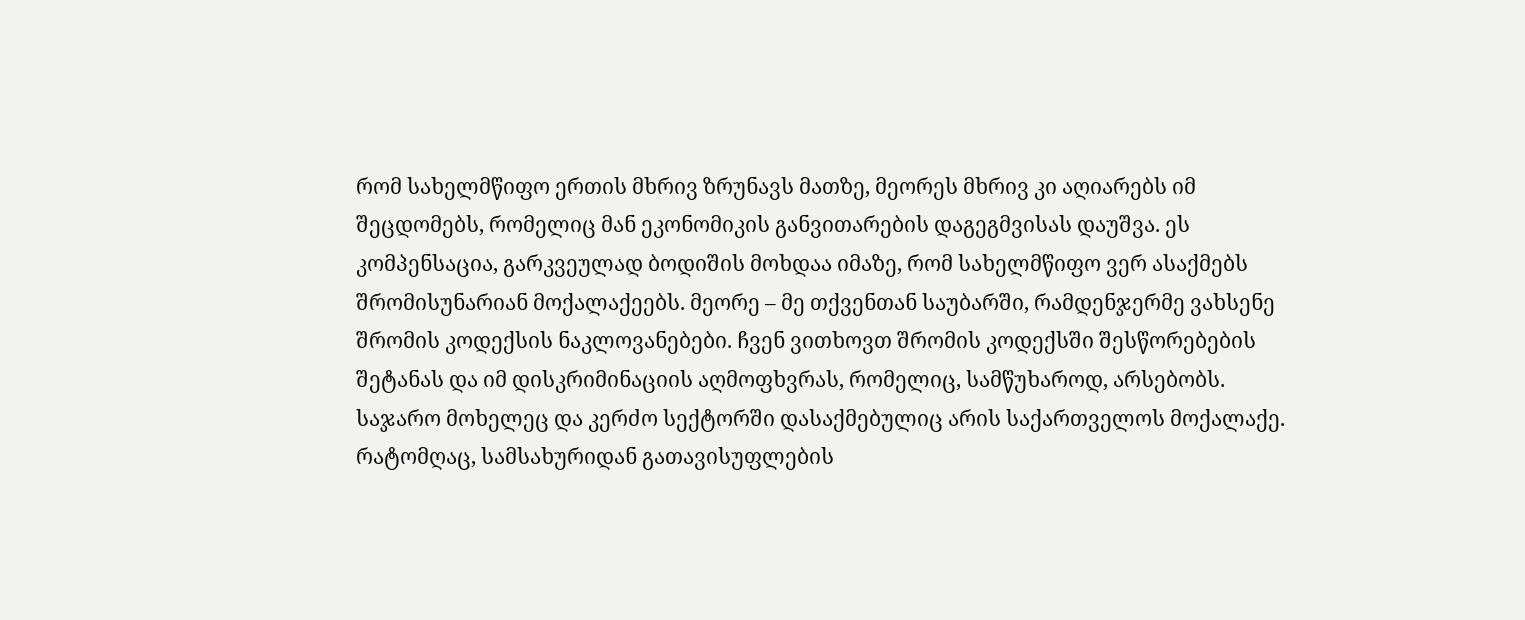რომ სახელმწიფო ერთის მხრივ ზრუნავს მათზე, მეორეს მხრივ კი აღიარებს იმ შეცდომებს, რომელიც მან ეკონომიკის განვითარების დაგეგმვისას დაუშვა. ეს კომპენსაცია, გარკვეულად ბოდიშის მოხდაა იმაზე, რომ სახელმწიფო ვერ ასაქმებს შრომისუნარიან მოქალაქეებს. მეორე – მე თქვენთან საუბარში, რამდენჯერმე ვახსენე შრომის კოდექსის ნაკლოვანებები. ჩვენ ვითხოვთ შრომის კოდექსში შესწორებების შეტანას და იმ დისკრიმინაციის აღმოფხვრას, რომელიც, სამწუხაროდ, არსებობს. საჯარო მოხელეც და კერძო სექტორში დასაქმებულიც არის საქართველოს მოქალაქე. რატომღაც, სამსახურიდან გათავისუფლების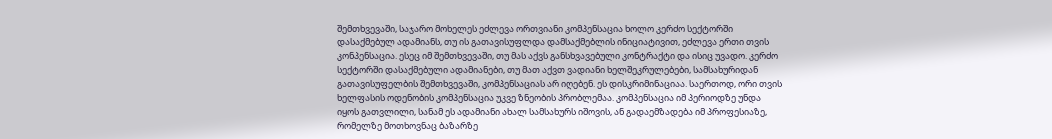შემთხვევაში, საჯარო მოხელეს ეძლევა ორთვიანი კომპენსაცია ხოლო კერძო სექტორში დასაქმებულ ადამიანს, თუ ის გათავისუფლდა დამსაქმებლის ინიციატივით, ეძლევა ერთი თვის კონპენსაცია. ესეც იმ შემთხვევაში, თუ მას აქვს განსხვავებული კონტრაქტი და ისიც უვადო. კერძო სექტორში დასაქმებული ადამიანები, თუ მათ აქვთ ვადიანი ხელშეკრულებები, სამსახურიდან გათავისუფელბის შემთხვევაში, კომპენსაციას არ იღებენ. ეს დისკრიმინაციაა. საერთოდ, ორი თვის ხელფასის ოდენობის კომპენსაცია უკვე ზნეობის პრობლემაა. კომპენსაცია იმ პერიოდზე უნდა იყოს გათვლილი, სანამ ეს ადამიანი ახალ სამსახურს იშოვის, ან გადაემზადება იმ პროფესიაზე, რომელზე მოთხოვნაც ბაზარზე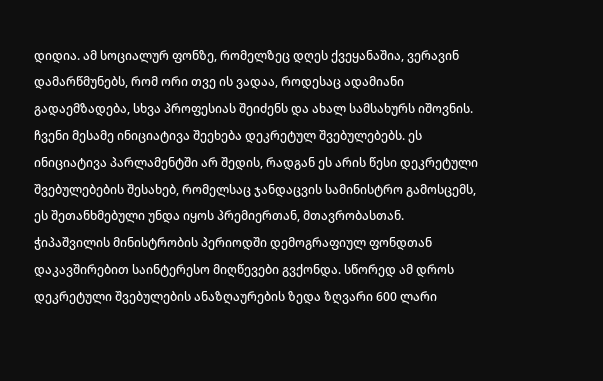დიდია. ამ სოციალურ ფონზე, რომელზეც დღეს ქვეყანაშია, ვერავინ დამარწმუნებს, რომ ორი თვე ის ვადაა, როდესაც ადამიანი გადაემზადება, სხვა პროფესიას შეიძენს და ახალ სამსახურს იშოვნის. ჩვენი მესამე ინიციატივა შეეხება დეკრეტულ შვებულებებს. ეს ინიციატივა პარლამენტში არ შედის, რადგან ეს არის წესი დეკრეტული შვებულებების შესახებ, რომელსაც ჯანდაცვის სამინისტრო გამოსცემს, ეს შეთანხმებული უნდა იყოს პრემიერთან, მთავრობასთან. ჭიპაშვილის მინისტრობის პერიოდში დემოგრაფიულ ფონდთან დაკავშირებით საინტერესო მიღწევები გვქონდა. სწორედ ამ დროს დეკრეტული შვებულების ანაზღაურების ზედა ზღვარი 600 ლარი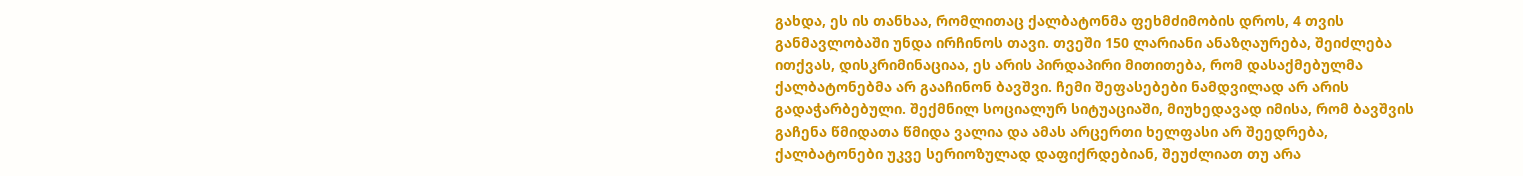გახდა, ეს ის თანხაა, რომლითაც ქალბატონმა ფეხმძიმობის დროს, 4 თვის განმავლობაში უნდა ირჩინოს თავი. თვეში 150 ლარიანი ანაზღაურება, შეიძლება ითქვას, დისკრიმინაციაა, ეს არის პირდაპირი მითითება, რომ დასაქმებულმა ქალბატონებმა არ გააჩინონ ბავშვი. ჩემი შეფასებები ნამდვილად არ არის გადაჭარბებული. შექმნილ სოციალურ სიტუაციაში, მიუხედავად იმისა, რომ ბავშვის გაჩენა წმიდათა წმიდა ვალია და ამას არცერთი ხელფასი არ შეედრება, ქალბატონები უკვე სერიოზულად დაფიქრდებიან, შეუძლიათ თუ არა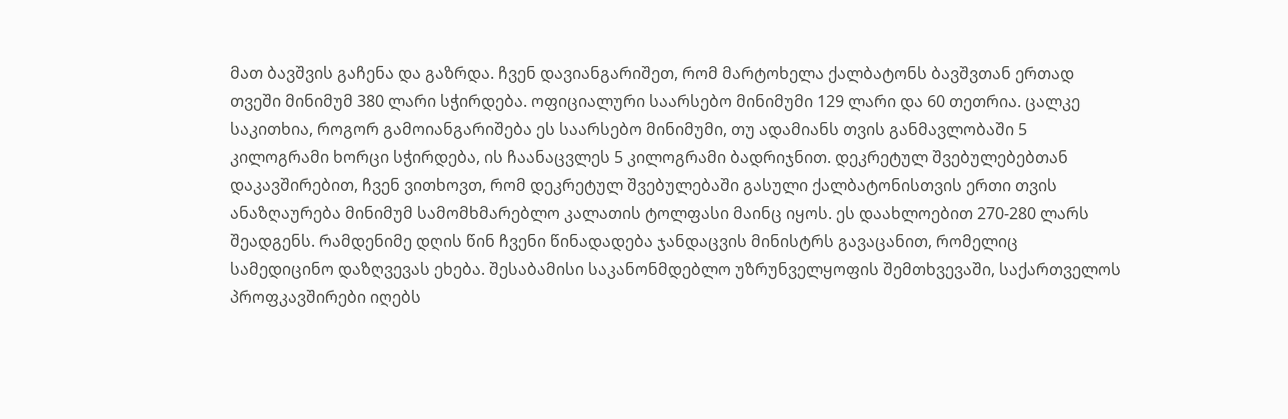მათ ბავშვის გაჩენა და გაზრდა. ჩვენ დავიანგარიშეთ, რომ მარტოხელა ქალბატონს ბავშვთან ერთად თვეში მინიმუმ 380 ლარი სჭირდება. ოფიციალური საარსებო მინიმუმი 129 ლარი და 60 თეთრია. ცალკე საკითხია, როგორ გამოიანგარიშება ეს საარსებო მინიმუმი, თუ ადამიანს თვის განმავლობაში 5 კილოგრამი ხორცი სჭირდება, ის ჩაანაცვლეს 5 კილოგრამი ბადრიჯნით. დეკრეტულ შვებულებებთან დაკავშირებით, ჩვენ ვითხოვთ, რომ დეკრეტულ შვებულებაში გასული ქალბატონისთვის ერთი თვის ანაზღაურება მინიმუმ სამომხმარებლო კალათის ტოლფასი მაინც იყოს. ეს დაახლოებით 270-280 ლარს შეადგენს. რამდენიმე დღის წინ ჩვენი წინადადება ჯანდაცვის მინისტრს გავაცანით, რომელიც სამედიცინო დაზღვევას ეხება. შესაბამისი საკანონმდებლო უზრუნველყოფის შემთხვევაში, საქართველოს პროფკავშირები იღებს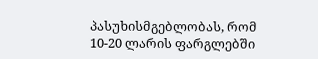პასუხისმგებლობას, რომ 10-20 ლარის ფარგლებში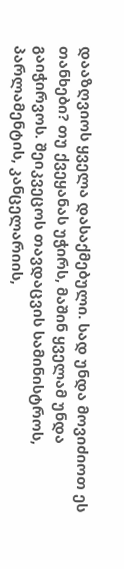დააზღვიოს ყველა დასაქმებული. სად უნდა მოვიძიოთ ეს თანხები? თუ ქვეყანას უჭირს, მაშინ ყველამ უნდა გაიჭირვოს. შეიკვეცოს თავდაცვის სამინისტროს, პარლამენტის, კანცელარიის,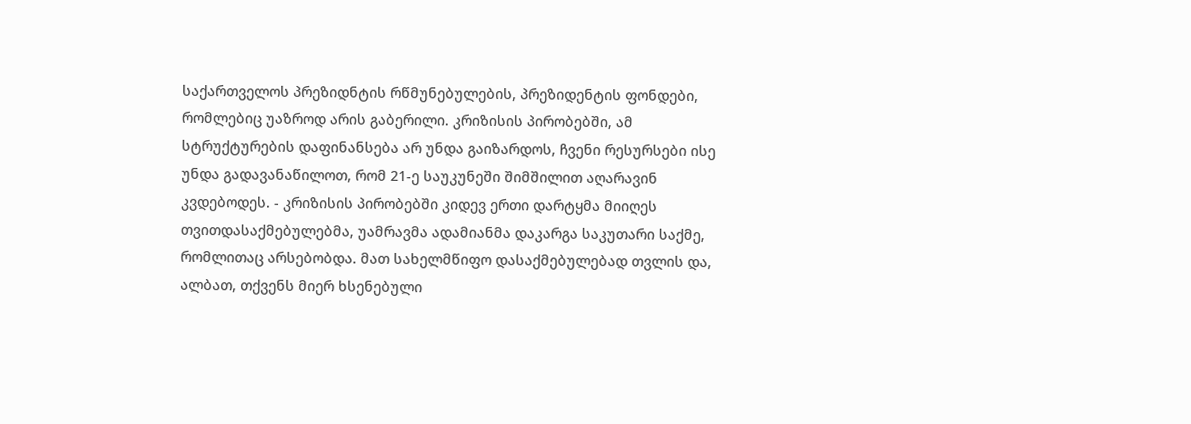საქართველოს პრეზიდნტის რწმუნებულების, პრეზიდენტის ფონდები, რომლებიც უაზროდ არის გაბერილი. კრიზისის პირობებში, ამ სტრუქტურების დაფინანსება არ უნდა გაიზარდოს, ჩვენი რესურსები ისე უნდა გადავანაწილოთ, რომ 21-ე საუკუნეში შიმშილით აღარავინ კვდებოდეს. - კრიზისის პირობებში კიდევ ერთი დარტყმა მიიღეს თვითდასაქმებულებმა, უამრავმა ადამიანმა დაკარგა საკუთარი საქმე, რომლითაც არსებობდა. მათ სახელმწიფო დასაქმებულებად თვლის და, ალბათ, თქვენს მიერ ხსენებული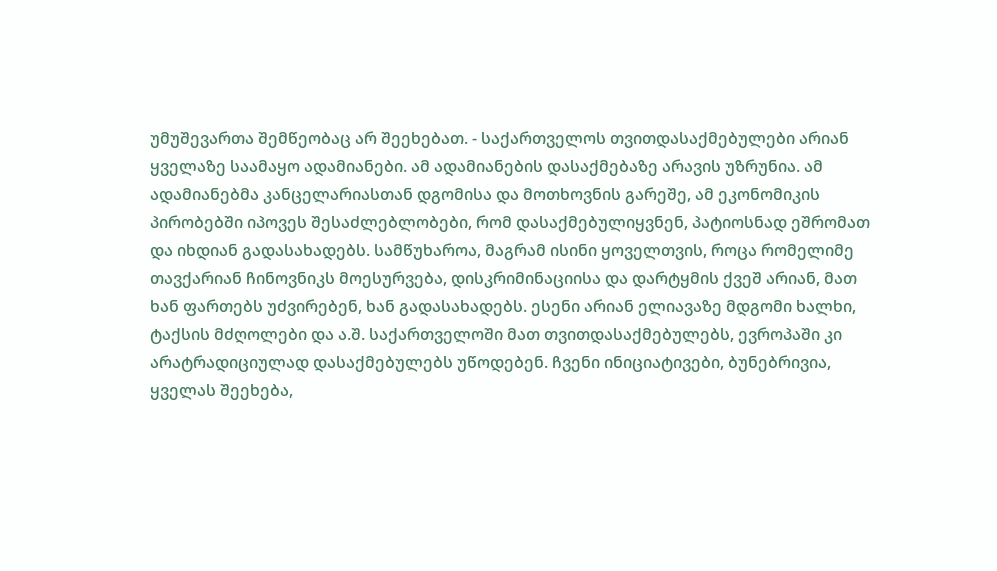უმუშევართა შემწეობაც არ შეეხებათ. - საქართველოს თვითდასაქმებულები არიან ყველაზე საამაყო ადამიანები. ამ ადამიანების დასაქმებაზე არავის უზრუნია. ამ ადამიანებმა კანცელარიასთან დგომისა და მოთხოვნის გარეშე, ამ ეკონომიკის პირობებში იპოვეს შესაძლებლობები, რომ დასაქმებულიყვნენ, პატიოსნად ეშრომათ და იხდიან გადასახადებს. სამწუხაროა, მაგრამ ისინი ყოველთვის, როცა რომელიმე თავქარიან ჩინოვნიკს მოესურვება, დისკრიმინაციისა და დარტყმის ქვეშ არიან, მათ ხან ფართებს უძვირებენ, ხან გადასახადებს. ესენი არიან ელიავაზე მდგომი ხალხი, ტაქსის მძღოლები და ა.შ. საქართველოში მათ თვითდასაქმებულებს, ევროპაში კი არატრადიციულად დასაქმებულებს უწოდებენ. ჩვენი ინიციატივები, ბუნებრივია, ყველას შეეხება,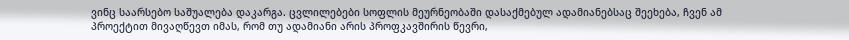ვინც საარსებო საშუალება დაკარგა. ცვლილებები სოფლის მეურნეობაში დასაქმებულ ადამიანებსაც შეეხება, ჩვენ ამ პროექტით მივაღწევთ იმას, რომ თუ ადამიანი არის პროფკავშირის წევრი,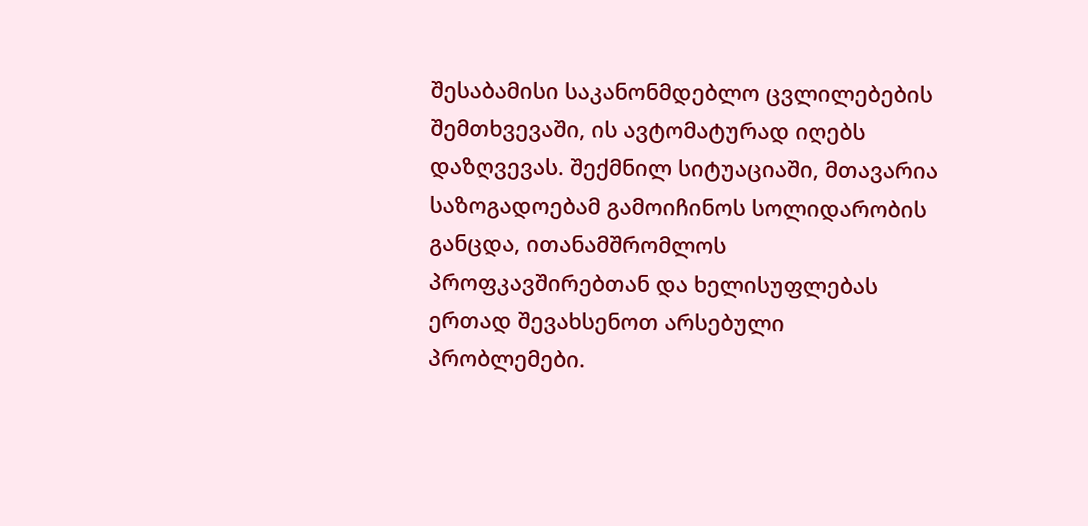შესაბამისი საკანონმდებლო ცვლილებების შემთხვევაში, ის ავტომატურად იღებს დაზღვევას. შექმნილ სიტუაციაში, მთავარია საზოგადოებამ გამოიჩინოს სოლიდარობის განცდა, ითანამშრომლოს პროფკავშირებთან და ხელისუფლებას ერთად შევახსენოთ არსებული პრობლემები.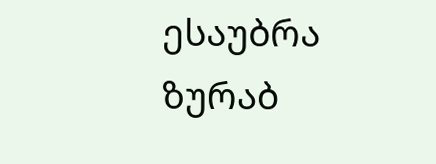ესაუბრა ზურაბ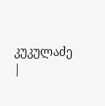კუკულაძე
|